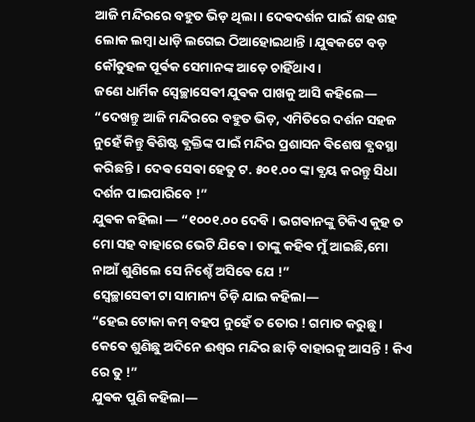ଆଜି ମନ୍ଦିରରେ ବହୁତ ଭିଡ଼ ଥିଲା । ଦେଵଦର୍ଶନ ପାଇଁ ଶହ ଶହ ଲୋକ ଲମ୍ଵା ଧାଡ଼ି ଲଗେଇ ଠିଆହୋଇଥାନ୍ତି । ଯୁଵକଟେ ବଡ଼ କୌତୁହଳ ପୂର୍ଵକ ସେମାନଙ୍କ ଆଡ଼େ ଚାହିଁଥାଏ ।
ଜଣେ ଧାର୍ମିକ ସ୍ଵେଚ୍ଛାସେଵୀ ଯୁଵକ ପାଖକୁ ଆସି କହିଲେ—
“ଦେଖନ୍ତୁ ଆଜି ମନ୍ଦିରରେ ବହୁତ ଭିଡ଼, ଏମିତିରେ ଦର୍ଶନ ସହଜ ନୁହେଁ କିନ୍ତୁ ଵିଶିଷ୍ଟ ଵ୍ଯକ୍ତିଙ୍କ ପାଇଁ ମନ୍ଦିର ପ୍ରଶାସନ ଵିଶେଷ ଵ୍ଯବସ୍ଥା କରିଛନ୍ତି । ଦେଵ ସେଵା ହେତୁ ଟ. ୫୦୧.୦୦ ଙ୍କା ଵ୍ଯୟ କରନ୍ତୁ ସିଧା ଦର୍ଶନ ପାଇପାରିବେ !”
ଯୁଵକ କହିଲା — “୧୦୦୧.୦୦ ଦେବି । ଭଗଵାନଙ୍କୁ ଟିକିଏ କୁହ ତ ମୋ ସହ ବାହାରେ ଭେଟି ଯିଵେ । ତାଙ୍କୁ କହିଵ ମୁଁ ଆଇଛି,ମୋ ନାଆଁ ଶୁଣିଲେ ସେ ନିଶ୍ଚେଁ ଅସିଵେ ଯେ !”
ସ୍ଵେଚ୍ଛାସେଵୀ ଟା ସାମାନ୍ୟ ଚିଡ଼ି ଯାଇ କହିଲା—
“ହେଇ ଟୋକା କମ୍ ବହପ ନୁହେଁ ତ ତୋର ! ଗମାତ କରୁଛୁ । କେଵେ ଶୁଣିଛୁ ଅଦିନେ ଈଶ୍ଵର ମନ୍ଦିର ଛାଡ଼ି ବାହାରକୁ ଆସନ୍ତି ! କିଏ ରେ ତୁ !”
ଯୁଵକ ପୁଣି କହିଲା—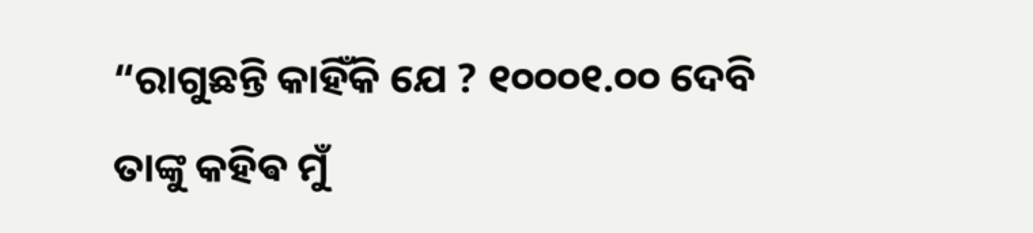“ରାଗୁଛନ୍ତି କାହିଁକି ଯେ ? ୧୦୦୦୧.୦୦ ଦେବି
ତାଙ୍କୁ କହିଵ ମୁଁ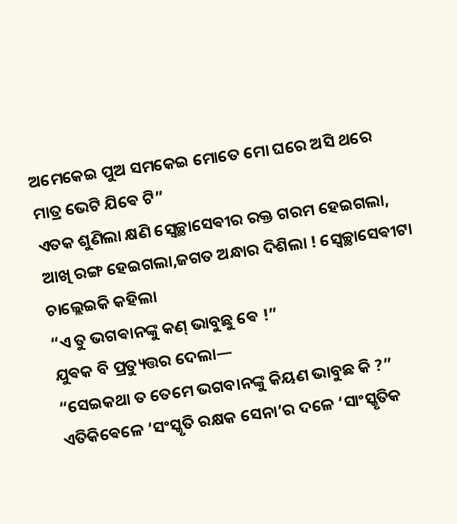ଅମେକେଇ ପୁଅ ସମକେଇ ମୋତେ ମୋ ଘରେ ଅସି ଥରେ ମାତ୍ର ଭେଟି ଯିଵେ ଟି”
ଏତକ ଶୁଣିଲା କ୍ଷଣି ସ୍ଵେଚ୍ଛାସେଵୀର ରକ୍ତ ଗରମ ହେଇଗଲା, ଆଖି ରଙ୍ଗ ହେଇଗଲା,ଜଗତ ଅନ୍ଧାର ଦିଶିଲା ! ସ୍ଵେଚ୍ଛାସେଵୀଟା ଚାଲ୍ଲେଇକି କହିଲା
“ଏ ତୁ ଭଗଵାନଙ୍କୁ କଣ୍ ଭାବୁଛୁ ଵେ !”
ଯୁଵକ ବି ପ୍ରତ୍ୟୁତ୍ତର ଦେଲା—
“ସେଇକଥା ତ ତେମେ ଭଗବାନଙ୍କୁ କିୟଣ ଭାବୁଛ କି ?”
ଏତିକିଵେଳେ ‘ସଂସ୍କୃତି ରକ୍ଷକ ସେନା’ର ଦଳେ ‘ସାଂସ୍କୃତିକ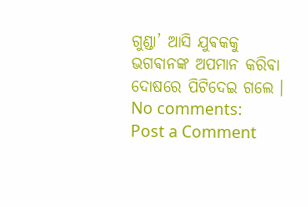ଗୁଣ୍ଡା’ ଆସି ଯୁଵକକୁ ଭଗଵାନଙ୍କ ଅପମାନ କରିଵା ଦୋଷରେ ପିଟିଦେଇ ଗଲେ ।
No comments:
Post a Comment